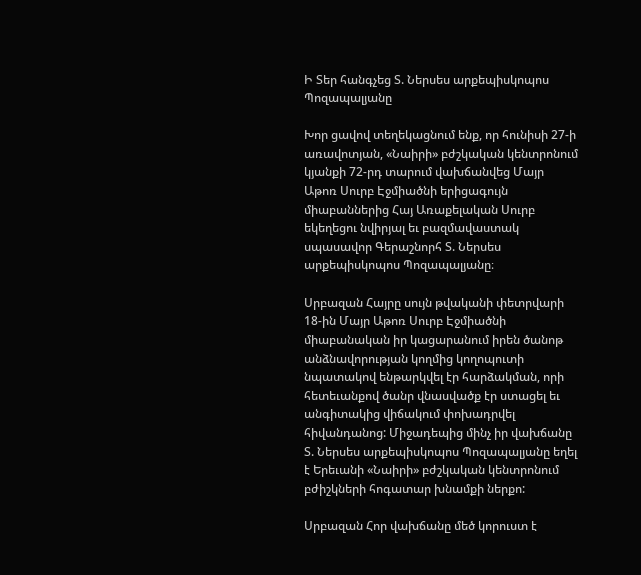Ի Տեր հանգչեց Տ. Ներսես արքեպիսկոպոս Պոզապալյանը

Խոր ցավով տեղեկացնում ենք, որ հունիսի 27-ի առավոտյան, «Նաիրի» բժշկական կենտրոնում կյանքի 72-րդ տարում վախճանվեց Մայր Աթոռ Սուրբ Էջմիածնի երիցագույն միաբաններից Հայ Առաքելական Սուրբ եկեղեցու նվիրյալ եւ բազմավաստակ սպասավոր Գերաշնորհ Տ. Ներսես արքեպիսկոպոս Պոզապալյանը։

Սրբազան Հայրը սույն թվականի փետրվարի 18-ին Մայր Աթոռ Սուրբ Էջմիածնի միաբանական իր կացարանում իրեն ծանոթ անձնավորության կողմից կողոպուտի նպատակով ենթարկվել էր հարձակման, որի հետեւանքով ծանր վնասվածք էր ստացել եւ անգիտակից վիճակում փոխադրվել հիվանդանոց: Միջադեպից մինչ իր վախճանը Տ. Ներսես արքեպիսկոպոս Պոզապալյանը եղել է Երեւանի «Նաիրի» բժշկական կենտրոնում բժիշկների հոգատար խնամքի ներքո:

Սրբազան Հոր վախճանը մեծ կորուստ է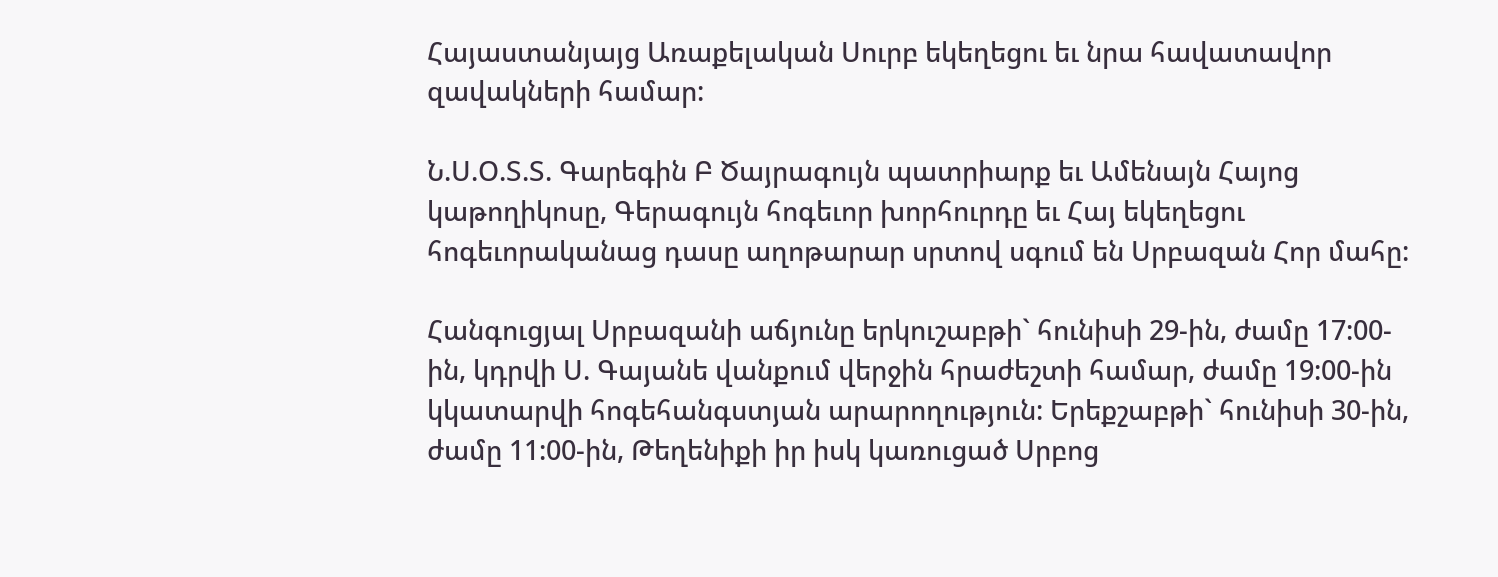Հայաստանյայց Առաքելական Սուրբ եկեղեցու եւ նրա հավատավոր զավակների համար:

Ն.Ս.Օ.Տ.Տ. Գարեգին Բ Ծայրագույն պատրիարք եւ Ամենայն Հայոց կաթողիկոսը, Գերագույն հոգեւոր խորհուրդը եւ Հայ եկեղեցու հոգեւորականաց դասը աղոթարար սրտով սգում են Սրբազան Հոր մահը:

Հանգուցյալ Սրբազանի աճյունը երկուշաբթի` հունիսի 29-ին, ժամը 17:00-ին, կդրվի Ս. Գայանե վանքում վերջին հրաժեշտի համար, ժամը 19:00-ին կկատարվի հոգեհանգստյան արարողություն: Երեքշաբթի` հունիսի 30-ին, ժամը 11:00-ին, Թեղենիքի իր իսկ կառուցած Սրբոց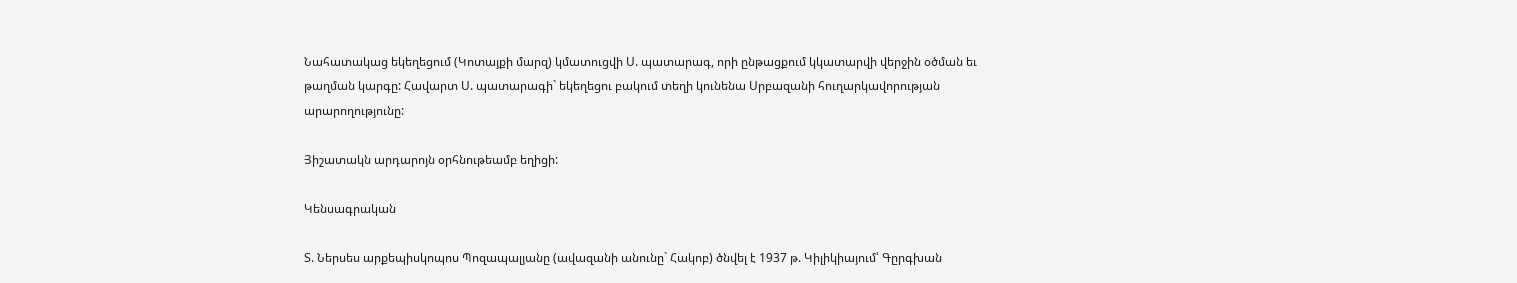Նահատակաց եկեղեցում (Կոտայքի մարզ) կմատուցվի Ս. պատարագ, որի ընթացքում կկատարվի վերջին օծման եւ թաղման կարգը: Հավարտ Ս. պատարագի` եկեղեցու բակում տեղի կունենա Սրբազանի հուղարկավորության արարողությունը:

Յիշատակն արդարոյն օրհնութեամբ եղիցի:

Կենսագրական

Տ. Ներսես արքեպիսկոպոս Պոզապալյանը (ավազանի անունը` Հակոբ) ծնվել է 1937 թ. Կիլիկիայում՝ Գըրգխան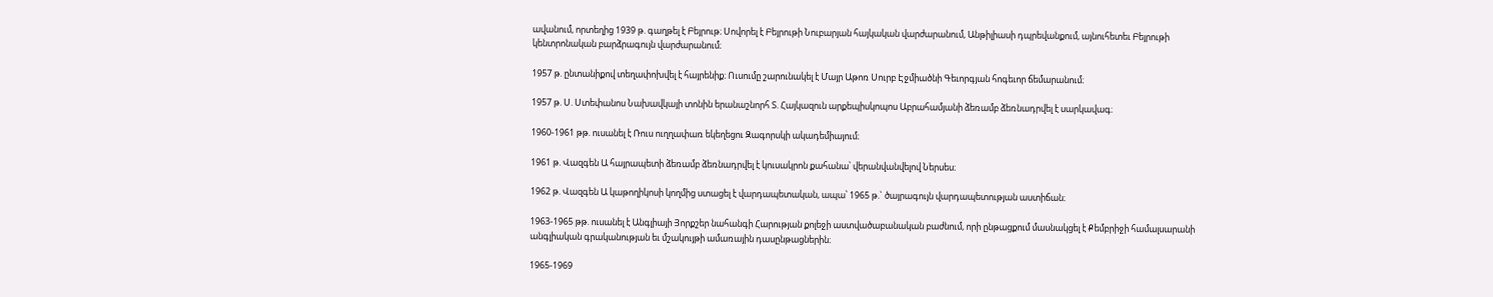ավանում, որտեղից 1939 թ. գաղթել է Բեյրութ։ Սովորել է Բեյրութի Նուբարյան հայկական վարժարանում, Անթիլիասի դպրեվանքում, այնուհետեւ Բեյրութի կենտրոնական բարձրագույն վարժարանում։

1957 թ. ընտանիքով տեղափոխվել է հայրենիք։ Ուսումը շարունակել է Մայր Աթոռ Սուրբ Էջմիածնի Գեւորգյան հոգեւոր ճեմարանում։

1957 թ. Ս. Ստեփանոս Նախավկայի տոնին երանաշնորհ Տ. Հայկազուն արքեպիսկոպոս Աբրահամյանի ձեռամբ ձեռնադրվել է սարկավագ։

1960-1961 թթ. ուսանել է Ռուս ուղղափառ եկեղեցու Զագորսկի ակադեմիայում։

1961 թ. Վազգեն Ա հայրապետի ձեռամբ ձեռնադրվել է կուսակրոն քահանա՝ վերանվանվելով Ներսես։

1962 թ. Վազգեն Ա կաթողիկոսի կողմից ստացել է վարդապետական, ապա՝ 1965 թ.` ծայրագույն վարդապետության աստիճան։

1963-1965 թթ. ուսանել է Անգլիայի Յորքշեր նահանգի Հարության քոլեջի աստվածաբանական բաժնում, որի ընթացքում մասնակցել է Քեմբրիջի համալսարանի անգլիական գրականության եւ մշակույթի ամառային դասընթացներին։

1965-1969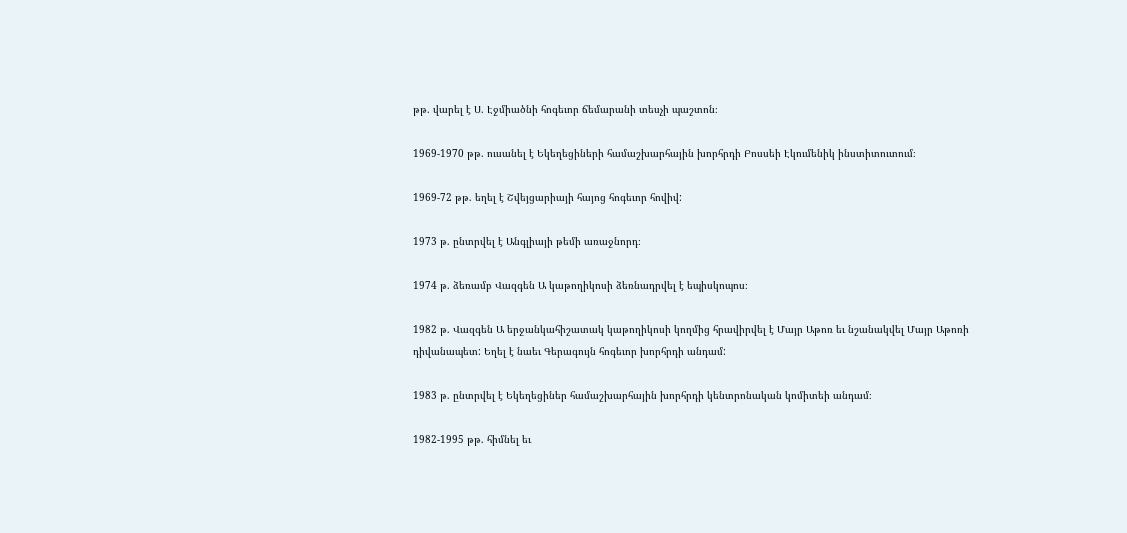թթ. վարել է Ս. Էջմիածնի հոգեւոր ճեմարանի տեսչի պաշտոն։

1969-1970 թթ. ուսանել է Եկեղեցիների համաշխարհային խորհրդի Բոսսեի Էկումենիկ ինստիտուտում։

1969-72 թթ. եղել է Շվեյցարիայի հայոց հոգեւոր հովիվ:

1973 թ. ընտրվել է Անգլիայի թեմի առաջնորդ։

1974 թ. ձեռամբ Վազգեն Ա կաթողիկոսի ձեռնադրվել է եպիսկոպոս։

1982 թ. Վազգեն Ա երջանկահիշատակ կաթողիկոսի կողմից հրավիրվել է Մայր Աթոռ եւ նշանակվել Մայր Աթոռի դիվանապետ: Եղել է նաեւ Գերագույն հոգեւոր խորհրդի անդամ:

1983 թ. ընտրվել է Եկեղեցիներ համաշխարհային խորհրդի կենտրոնական կոմիտեի անդամ։

1982-1995 թթ. հիմնել եւ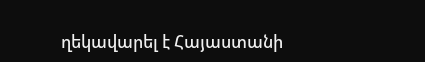ղեկավարել է Հայաստանի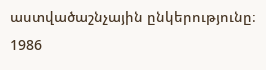աստվածաշնչային ընկերությունը։
1986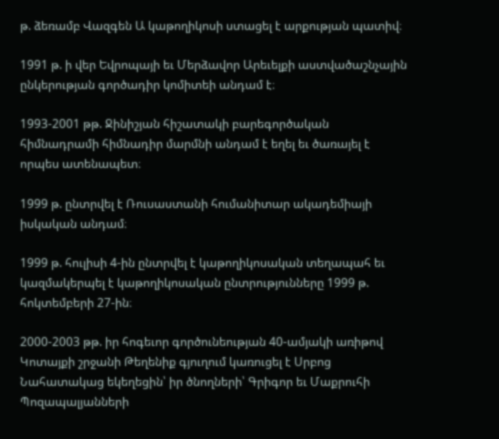թ. ձեռամբ Վազգեն Ա կաթողիկոսի ստացել է արքության պատիվ։

1991 թ. ի վեր Եվրոպայի եւ Մերձավոր Արեւելքի աստվածաշնչային ընկերության գործադիր կոմիտեի անդամ է։

1993-2001 թթ. Ջինիշյան հիշատակի բարեգործական հիմնադրամի հիմնադիր մարմնի անդամ է եղել եւ ծառայել է որպես ատենապետ։

1999 թ. ընտրվել է Ռուսաստանի հումանիտար ակադեմիայի իսկական անդամ։

1999 թ. հուլիսի 4-ին ընտրվել է կաթողիկոսական տեղապահ եւ կազմակերպել է կաթողիկոսական ընտրությունները 1999 թ. հոկտեմբերի 27-ին։

2000-2003 թթ. իր հոգեւոր գործունեության 40-ամյակի առիթով Կոտայքի շրջանի Թեղենիք գյուղում կառուցել է Սրբոց Նահատակաց եկեղեցին՝ իր ծնողների՝ Գրիգոր եւ Մաքրուհի Պոզապալյանների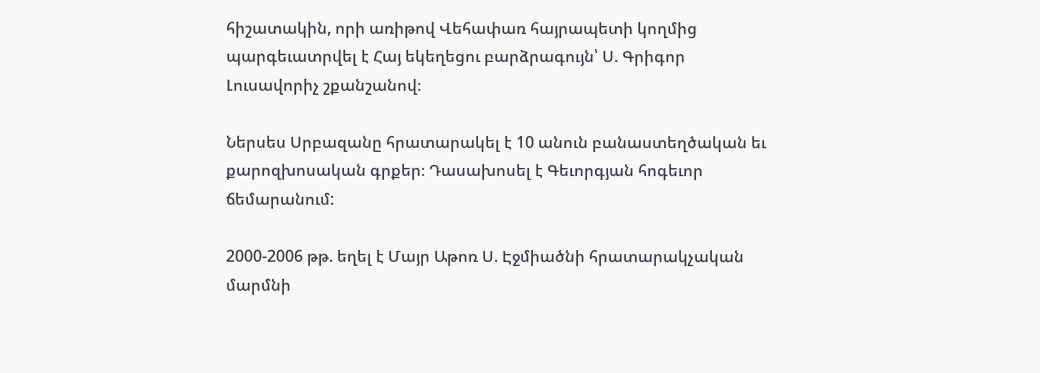հիշատակին, որի առիթով Վեհափառ հայրապետի կողմից պարգեւատրվել է Հայ եկեղեցու բարձրագույն՝ Ս. Գրիգոր Լուսավորիչ շքանշանով։

Ներսես Սրբազանը հրատարակել է 10 անուն բանաստեղծական եւ քարոզխոսական գրքեր։ Դասախոսել է Գեւորգյան հոգեւոր ճեմարանում:

2000-2006 թթ. եղել է Մայր Աթոռ Ս. Էջմիածնի հրատարակչական մարմնի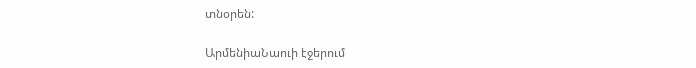տնօրեն:

ԱրմենիաՆաուի էջերում